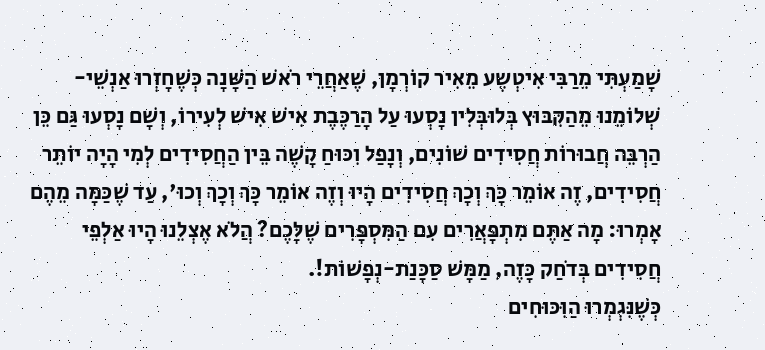שָׁמַעְתִּי מֵרַבִּי אִיטְשֶע מֵאִיר קוֹרְמָן, שֶׁאַחֲרֵי רֹאשׁ הַשָּׁנָה כְּשֶׁחָזְרוּ אַנְשֵׁי-שְׁלוֹמֵנוּ מֵהַקִּבּוּץ בְּלוּבְּלִין נָסְעוּ עַל הָרַכֶּבֶת אִישׁ אִישׁ לְעִירוֹ, וְשָׁם נָסְעוּ גַּם כֵּן הַרְבֵּה חֲבוּרוֹת חֲסִידִים שׁוֹנִים, וְנָפַל וִכּוּחַ קָשֶׁה בֵּין הַחֲסִידִים לְמִי הָיָה יוֹתֵר חֲסִידִים, זֶה אוֹמֵר כָּךְ וְכָךְ חֲסִידִים הָיוּ וְזֶה אוֹמֵר כָּךְ וְכָךְ וְכוּ', עַד שֶׁכַּמָּה מֵהֶם אָמְרוּ: מָה אַתֶּם מִתְפָּאֲרִים עִם הַמִּסְפָּרִים שֶׁלָּכֶם? הֲלֹא אֶצְלֵנוּ הָיוּ אַלְפֵי חֲסִידִים בְּדֹחַק כָּזֶה, מַמָּשׁ סַכָּנַת-נְפָשׁוֹת!.
כְּשֶׁנִּגְמְרוּ הַוִּכּוּחִים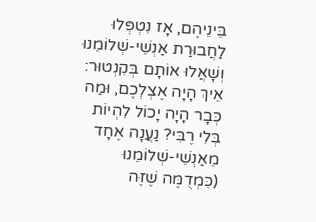בֵּינֵיהֶם, אָז נִטְפְּלוּ לַחֲבוּרַת אַנְשֵׁי-שְׁלוֹמֵנוּ וְשָׁאֲלוּ אוֹתָם בְּקִנְטוּר: אֵיךְ הָיָה אֶצְלְכֶם, וּמַה כְּבָר הָיָה יָכוֹל לִהְיוֹת בְּלִי רֶבִּי? נַעֲנָה אֶחָד מֵאַנְשֵׁי-שְׁלוֹמֵנוּ (כִּמְדֻמֶּה שֶׁזֶּה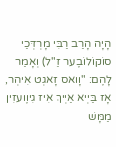הָיָה הָרַב רַבִּי מָרְדְּכַי סוֹקוֹלוֹבֶער זַ"ל) וְאָמַר לָהֶם: "וָואס זָאגְט אִיהְר, אָז בַּיְיא אַיְיךְ אִיז גִיוֶועזִין מַמָּשׁ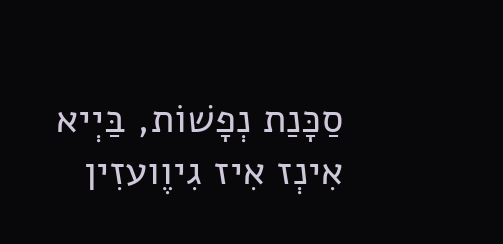סַכָּנַת נְפָשׁוֹת, בַּיְיא אִינְז אִיז גִיוֶועזִין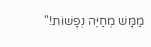מַמָּשׁ מְחַיֶּה נְפָשׁוֹת!"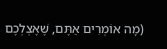(מָה אוֹמְרִים אַתֶּם, שֶׁאֶצְלְכֶם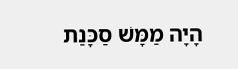הָיָה מַמָּשׁ סַכָּנַת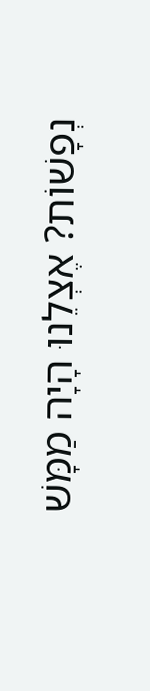נְפָשׁוֹת? אֶצְלֵנוּ הָיָה מַמָּשׁ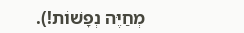מְחַיֶּה נְפָשׁוֹת!).